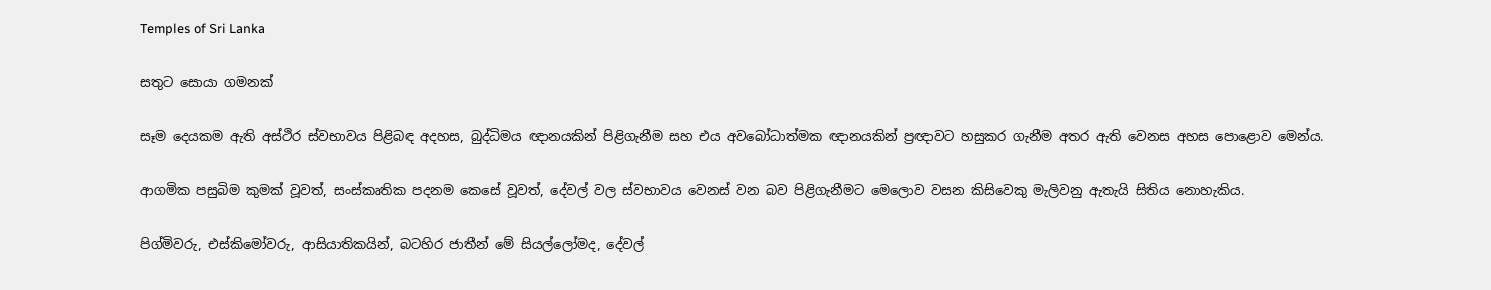Temples of Sri Lanka

සතුට සොයා ගමනක්

සෑම දෙයකම ඇති අස්ථිර ස්වභාවය පිළිබඳ අදහස, බුද්ධිමය ඥානයකින් පිළිගැනීම සහ එය අව‍බෝධාත්මක ඥානයකින් ප්‍රඥාවට හසුකර ගැනීම අතර ඇති වෙනස අහස පොළොව මෙන්ය.

ආගමික පසුබිම කුමක් වූවත්, සංස්කෘතික පදනම කෙසේ වූවත්, දේවල් වල ස්වභාවය වෙනස් වන බව පිළිගැනීමට මෙලොව වසන කිසිවෙකු මැලිවනු ඇතැයි සිතිය නොහැකිය.

පිග්මිවරු, එස්කිමෝවරු, ආසියාතිකයින්, බටහිර ජාතීන් මේ සියල්ලෝමද, දේවල්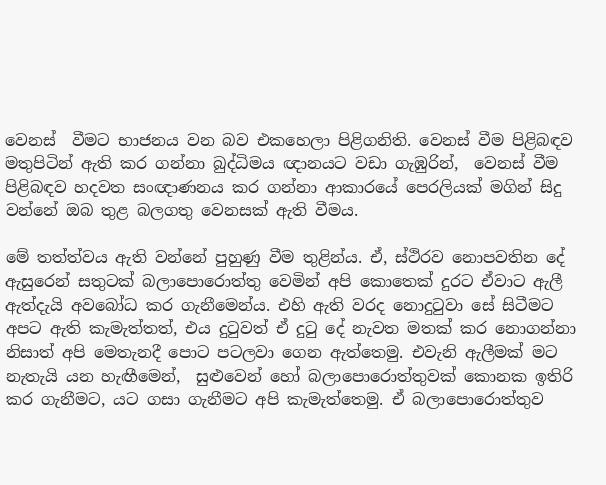වෙනස්  වීමට භාජනය වන බව එකහෙලා පිළිගනිති. වෙනස් වීම පිළිබඳව මතුපිටින් ඇති කර ගන්නා බුද්ධිමය ඥානයට වඩා ගැඹුරින්,  වෙනස් වීම පිළිබඳව හදවත සංඥාණනය කර ගන්නා ආකාරයේ පෙරලියක් මගින් සිදු වන්නේ ඔබ තුළ බලගතු වෙනසක් ඇති වීමය.

මේ තත්ත්වය ඇති වන්නේ පුහුණු වීම තුළින්ය. ඒ, ස්ථිරව නොපවතින දේ ඇසුරෙන් සතුටක් බලාපොරොත්තු වෙමින් අපි කොතෙක් දුරට ඒවාට ඇලී ඇත්දැයි අවබෝධ කර ගැනීමෙන්ය. එහි ඇති වරද නොදුටුවා සේ සිටීමට අපට ඇති කැමැත්තත්, එය දුටුවත් ඒ දුටු දේ නැවත මතක් කර නොගන්නා නිසාත් අපි මෙතැනදී පොට පටලවා ගෙන ඇත්තෙමු. එවැනි ඇලීමක් මට නැතැයි යන හැඟීමෙන්,  සුළුවෙන් හෝ බලාපොරොත්තුවක් කොනක ඉතිරි කර ගැනීමට, යට ගසා ගැනීමට අපි කැමැත්තෙමු. ඒ බලාපොරොත්තුව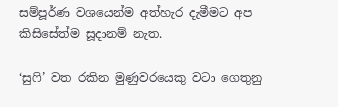සම්පූර්ණ වශයෙන්ම අත්හැර දැමීමට අප කිසිසේත්ම සූදානම් නැත.

‘සුෆි’ වත රකින මුණුවරයෙකු වටා ගෙතුනු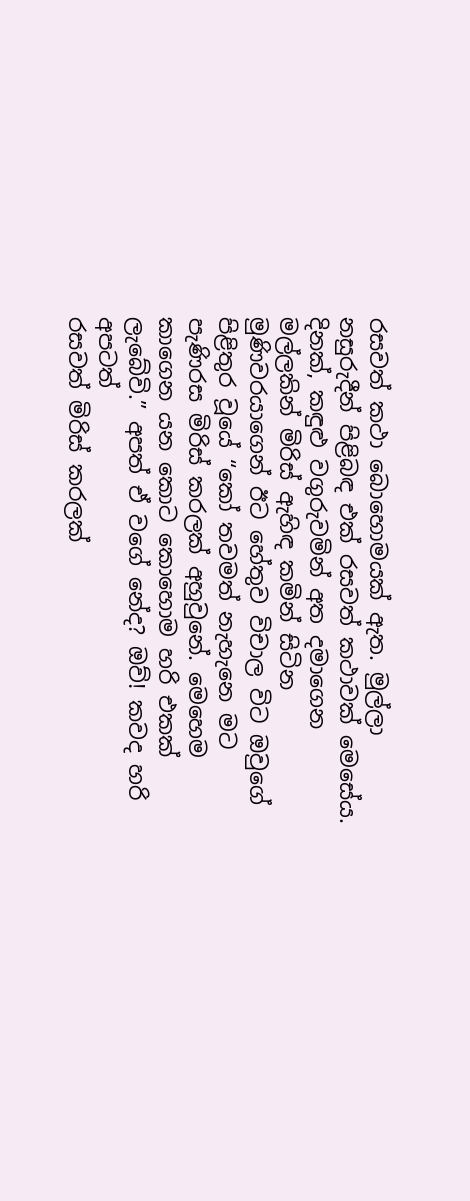රසවත් කථා බොහොමයක් ඇත. මුල්ලා නසුරුදීන් පිළිබඳ එක් රසවත් කථාවක් මෙසේය. දිනක්, කඳුළු වගුරුවමින් අත දමාගෙන මල්ලකින් මිරිස් ඇහිඳ කමින් සිටින මුණිවරයාගෙන් ඊට හේතුව විචාල විට ඔවුගේ පිළිතුර වූයේ “කෝ තවමත් නැහැනෙ මට පැණිරස මිරිස් කරලක් අහුවුනේ. මෙහෙම කාගෙන යන කොට කොහොම හරි එකක් ලැබේවි.” අපත් ඒ වගේ නේද? ඔව්! කවද හරි අපටත්
රසවත් මිරිස් කරලක්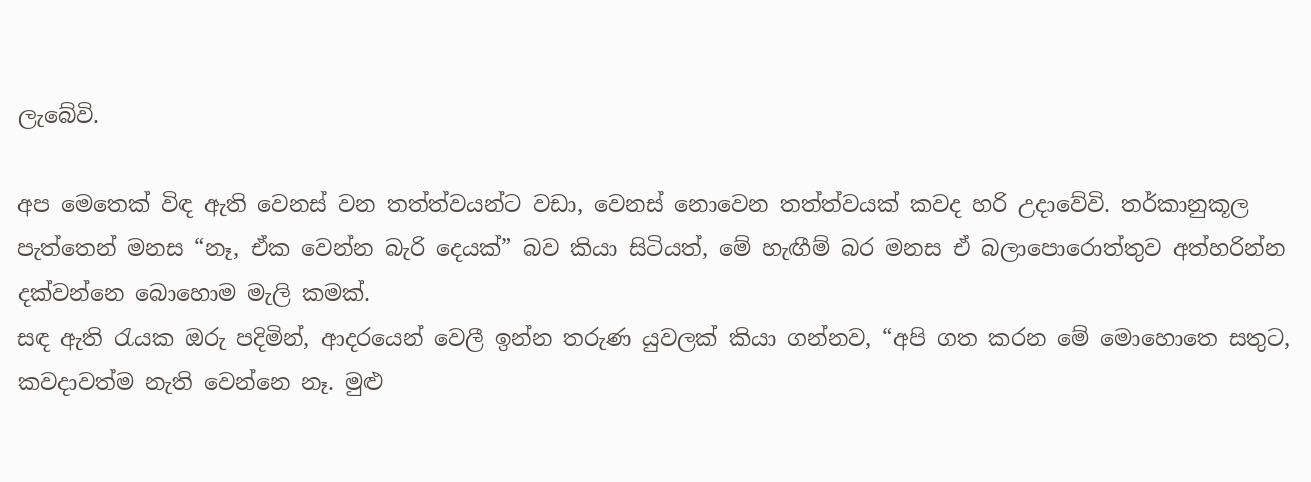ලැබේවි.

අප මෙතෙක් විඳ ඇති වෙනස් වන තත්ත්වයන්ට වඩා, වෙනස් නොවෙන තත්ත්වයක් කවද හරි උදාවේවි. තර්කානුකූල පැත්තෙන් මනස “නෑ, ඒක වෙන්න බැරි දෙයක්” බව කියා සිටියත්, මේ හැඟීම් බර මනස ඒ බලාපොරොත්තුව අත්හරින්න දක්වන්නෙ බොහොම මැලි කමක්.
සඳ ඇති රැයක ඔරු පදිමින්, ආදරයෙන් වෙලී ඉන්න තරුණ යුවලක් කියා ගන්නව, “අපි ගත කරන මේ මොහොතෙ සතුට, කවදාවත්ම නැති වෙන්නෙ නෑ. මුළු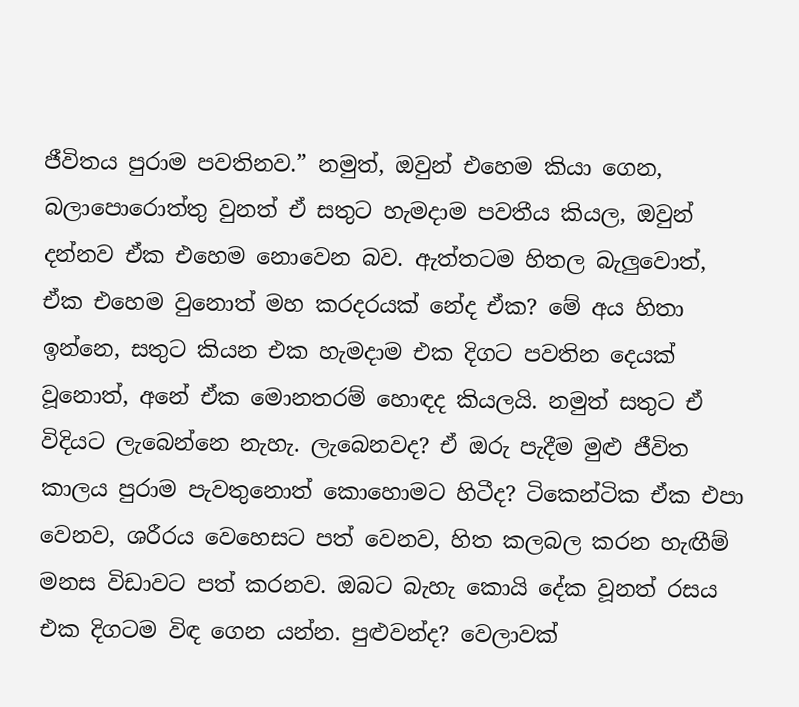ජීවිතය පුරාම පවතිනව.” නමුත්, ඔවුන් එහෙම කියා ගෙන, බලාපොරොත්තු වුනත් ඒ සතුට හැමදාම පවතීය කියල, ඔවුන් දන්නව ඒක එහෙම නොවෙන බව. ඇත්තටම හිතල බැලුවොත්, ඒක එහෙම වුනොත් මහ කරදරයක් නේද ඒක? මේ අය හිතා ඉන්නෙ, සතුට කියන එක හැමදාම එක දිගට පවතින දෙයක් වූනොත්, අනේ ඒක මොනතරම් හොඳද කියලයි. නමුත් සතුට ඒ විදියට ලැබෙන්නෙ නැහැ. ලැබෙනවද? ඒ ඔරු පැදීම මුළු ජීවිත කාලය පුරාම පැවතුනොත් කොහොමට හිටීද? ටිකෙන්ටික ඒක එපා වෙනව, ශරීරය වෙහෙසට පත් වෙනව, හිත කලබල කරන හැඟීම් මනස විඩාවට පත් කරනව. ඔබට බැහැ කොයි දේක වූනත් රසය එක දිගටම විඳ ගෙන යන්න. පුළුවන්ද? වෙලාවක්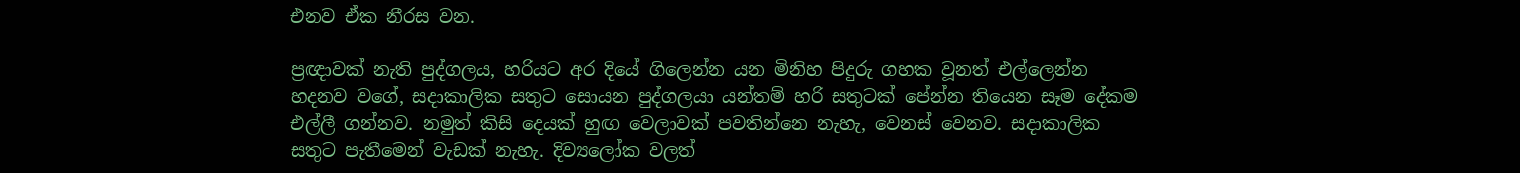එනව ඒක නීරස වන.

ප්‍රඥාවක් නැති පුද්ගලය, හරියට අර දියේ ගිලෙන්න යන මිනිහ පිදුරු ගහක වූනත් එල්ලෙන්න හදනව වගේ, සදාකාලික සතුට සොයන පුද්ගලයා යන්තම් හරි සතුටක් පේන්න තියෙන සෑම දේකම එල්ලී ගන්නව. නමුත් කිසි දෙයක් හුඟ වෙලාවක් පවතින්නෙ නැහැ, වෙනස් වෙනව. සදාකාලික සතුට පැතීමෙන් වැඩක් නැහැ. දිව්‍යලෝක වලත්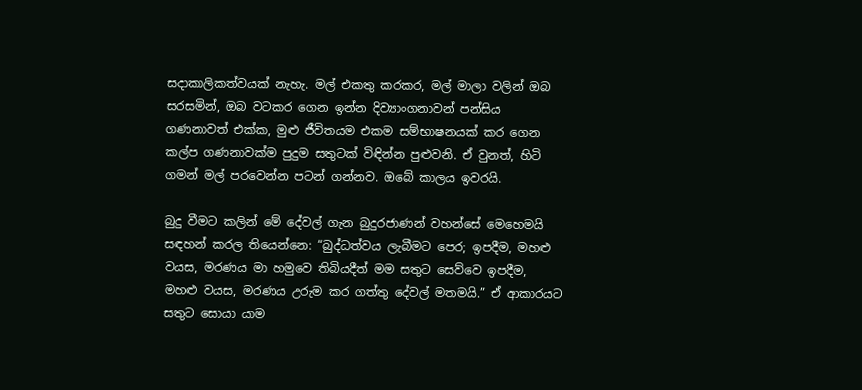සදාකාලිකත්වයක් නැහැ. මල් එකතු කරකර, මල් මාලා වලින් ඔබ සරසමින්, ඔබ වටකර ගෙන ඉන්න දිව්‍යාංගනාවන් පන්සිය ගණනාවත් එක්ක, මුළු ජීවිතයම එකම සම්භාෂනයක් කර ගෙන කල්ප ගණනාවක්ම පුදුම සතුටක් විඳින්න පුළුවනි. ඒ වුනත්, හිටි ගමන් මල් පරවෙන්න පටන් ගන්නව. ඔබේ කාලය ඉවරයි.

බුදු වීමට කලින් මේ දේවල් ගැන බුදුරජාණන් වහන්සේ මෙහෙමයි සඳහන් කරල තියෙන්නෙ: “බුද්ධත්වය ලැබීමට පෙර; ඉපදීම, මහළු වයස, මරණය මා හමුවෙ තිබියදීත් මම සතුට සෙව්වෙ ඉපදීම, මහළු වයස, මරණය උරුම කර ගත්තු දේවල් මතමයි.” ඒ ආකාරයට සතුට සොයා යාම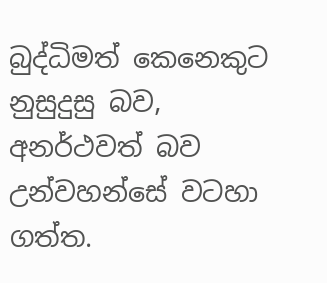බුද්ධිමත් කෙනෙකුට නුසුදුසු බව, අනර්ථවත් බව උන්වහන්සේ වටහා ගත්ත.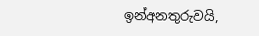ඉන්අනතුරුවයි,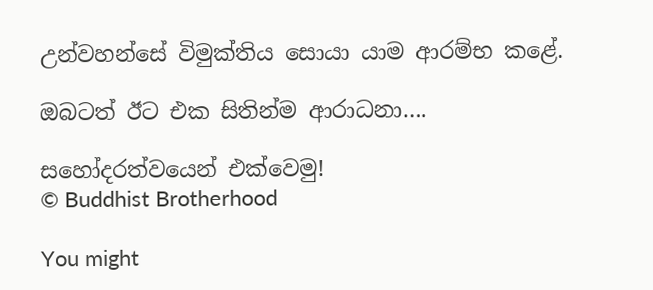උන්වහන්සේ විමුක්තිය සොයා යාම ආරම්භ කළේ.

ඔබටත් ඊට එක සිතින්ම ආරාධනා….

සහෝදරත්වයෙන් එක්වෙමු!
© Buddhist Brotherhood

You might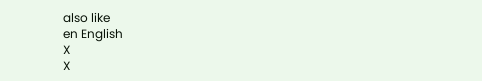also like
en English
X
X